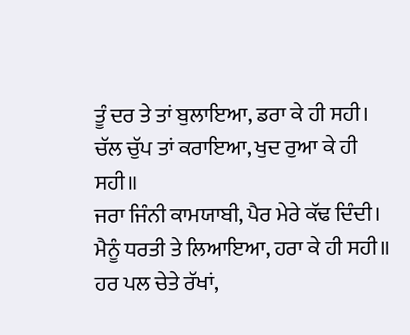ਤੂੰ ਦਰ ਤੇ ਤਾਂ ਬੁਲਾਇਆ, ਡਰਾ ਕੇ ਹੀ ਸਹੀ।
ਚੱਲ ਚੁੱਪ ਤਾਂ ਕਰਾਇਆ, ਖੁਦ ਰੁਆ ਕੇ ਹੀ ਸਹੀ॥
ਜਰਾ ਜਿੰਨੀ ਕਾਮਯਾਬੀ, ਪੈਰ ਮੇਰੇ ਕੱਢ ਦਿੰਦੀ।
ਮੈਨੂੰ ਧਰਤੀ ਤੇ ਲਿਆਇਆ, ਹਰਾ ਕੇ ਹੀ ਸਹੀ॥
ਹਰ ਪਲ ਚੇਤੇ ਰੱਖਾਂ,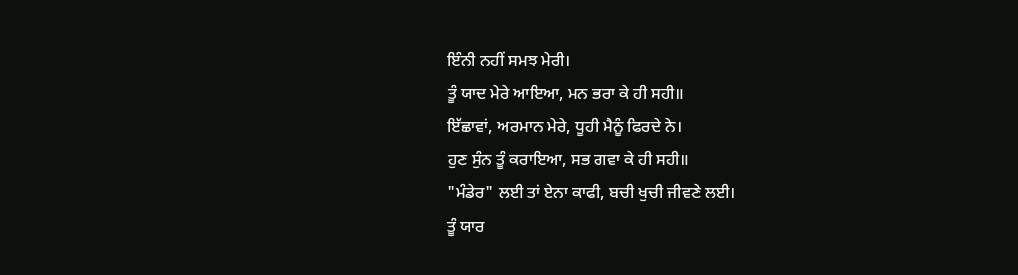ਇੰਨੀ ਨਹੀਂ ਸਮਝ ਮੇਰੀ।
ਤੂੰ ਯਾਦ ਮੇਰੇ ਆਇਆ, ਮਨ ਭਰਾ ਕੇ ਹੀ ਸਹੀ॥
ਇੱਛਾਵਾਂ, ਅਰਮਾਨ ਮੇਰੇ, ਧੂਹੀ ਮੈਨੂੰ ਫਿਰਦੇ ਨੇ।
ਹੁਣ ਸੁੰਨ ਤੂੰ ਕਰਾਇਆ, ਸਭ ਗਵਾ ਕੇ ਹੀ ਸਹੀ॥
"ਮੰਡੇਰ" ਲਈ ਤਾਂ ਏਨਾ ਕਾਫੀ, ਬਚੀ ਖੁਚੀ ਜੀਵਣੇ ਲਈ।
ਤੂੰ ਯਾਰ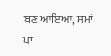ਬਣ ਆਇਆ, ਸਮਾਂ ਪਾ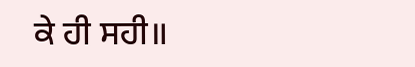ਕੇ ਹੀ ਸਹੀ॥